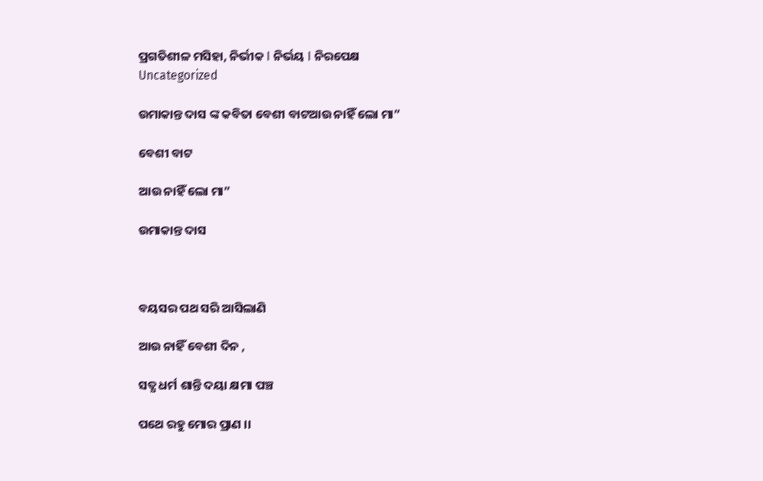ପ୍ରଗତିଶୀଳ ମସିହା, ନିର୍ଭୀକ I ନିର୍ଭୟ I ନିରପେକ୍ଷ
Uncategorized

ଉମାକାନ୍ତ ଦାସ ଙ୍କ କବିତା ବେଶୀ ବାଟଆଉ ନାହିଁ ଲୋ ମା”

ବେଶୀ ବାଟ

ଆଉ ନାହିଁ ଲୋ ମା”

ଉମାକାନ୍ତ ଦାସ



ବୟସର ପଥ ସରି ଆସିଲାଣି

ଆଉ ନାହିଁ ବେଶୀ ଦିନ ,

ସତ୍ଯ ଧର୍ମ ଶାନ୍ତି ଦୟା କ୍ଷମା ପଞ୍ଚ

ପଥେ ରହୁ ମୋର ପ୍ରାଣ ।।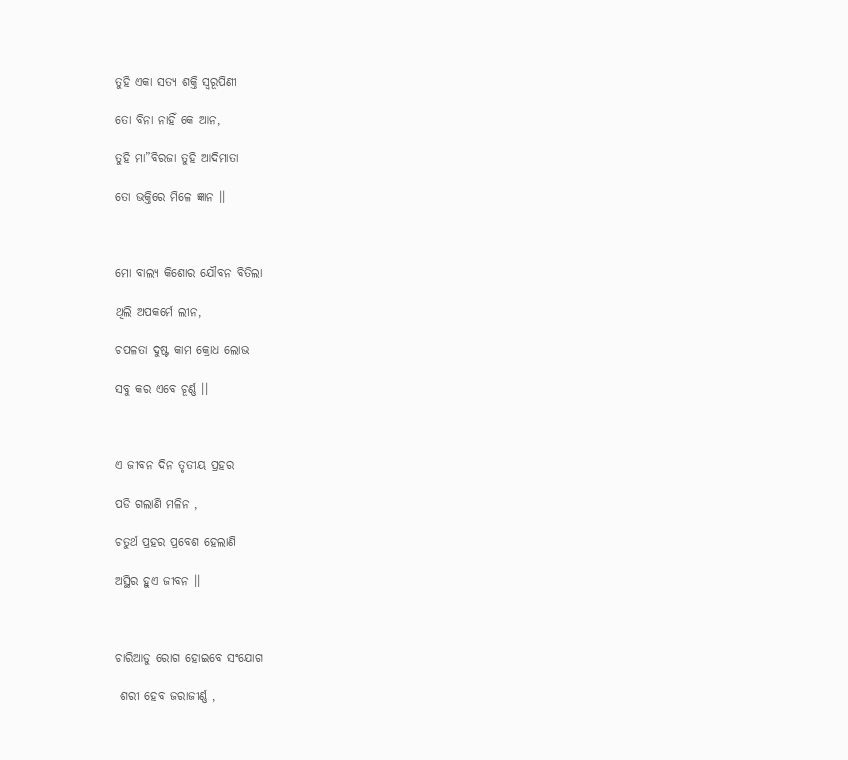ତୁହି ଏକା ସତ୍ଯ ଶକ୍ତି ସ୍ବରୂପିଣୀ

ତୋ ବିନା ନାହିଁ କେ ଆନ,

ତୁହି ମା”ବିରଜା ତୁହି ଆଦିମାତା

ତୋ ଭକ୍ତିରେ ମିଳେ ଜ୍ଞାନ ।।



ମୋ ବାଲ୍ଯ କିଶୋର ଯୌବନ ବିତିଲା

ଥିଲି ଅପକର୍ମେ ଲୀନ,

ଚପଳତା ଦୁଷ୍ଟ କାମ କ୍ରୋଧ ଲୋଭ

ସବୁ କର ଏବେ ଚୂର୍ଣ୍ଣ ।।



ଏ ଜୀବନ ଦିନ ତୃତୀୟ ପ୍ରହର

ପଡି ଗଲାଣି ମଳିନ ,

ଚତୁର୍ଥ ପ୍ରହର ପ୍ରବେଶ ହେଲାଣି

ଅସ୍ଥିର ହୁଏ ଜୀବନ ।।



ଚାରିଆଡୁ ରୋଗ ହୋଇବେ ସଂଯୋଗ

 ଶରୀ ହେବ ଜରାଜୀର୍ଣ୍ଣ ,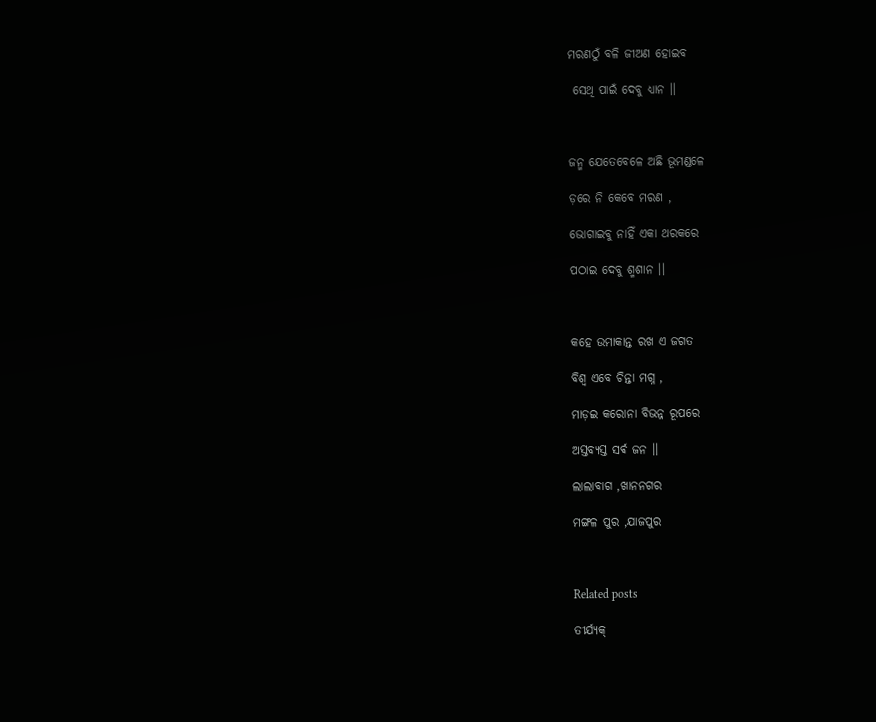ମରଣଠୁଁ ବଳି ଜୀଅଣ ହୋଇବ

 ସେଥି ପାଇଁ ଦେବୁ ଧ୍ଯାନ ।।



ଜନ୍ମ ଯେତେବେଳେ ଅଛି ଭୂମଣ୍ଡଳେ

ଡ଼ରେ ନି କେବେ ମରଣ ,

ଭୋଗାଇବୁ ନାହିଁ ଏକା ଥରକରେ

ପଠାଇ ଦେବୁ ଶ୍ମଶାନ ।।



କହେ ଉମାକାନ୍ତ ରଖ ଏ ଜଗତ

ବିଶ୍ବ ଏବେ ଚିନ୍ତା ମଗ୍ନ ,

ମାଡ଼ଇ କରୋନା ବିଭନ୍ନ ରୂପରେ

ଅସ୍ତବ୍ୟସ୍ତ ସର୍ଵ ଜନ ।।

ଲାଲାବାଗ ,ଖାନନଗର

ମଙ୍ଗଳ ପୁର ,ଯାଜପୁର



Related posts

ତୀର୍ଯ୍ୟକ୍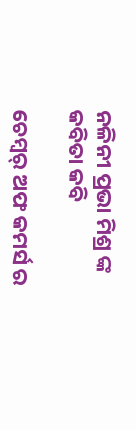ନଳିନୀ ପ୍ରଭା ମିଶ୍ର ଙ୍କ କବିତା କବି

ଚେମ୍ବର୍ ଅଫ କମର୍ସ ର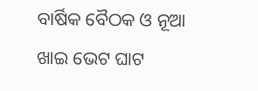ବାର୍ଷିକ ବୈଠକ ଓ ନୂଆ ଖାଇ ଭେଟ ଘାଟ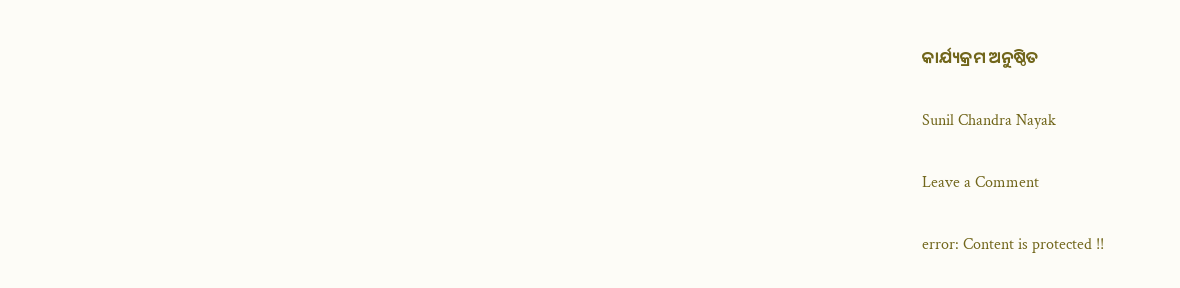କାର୍ଯ୍ୟକ୍ରମ ଅନୁଷ୍ଠିତ

Sunil Chandra Nayak

Leave a Comment

error: Content is protected !!